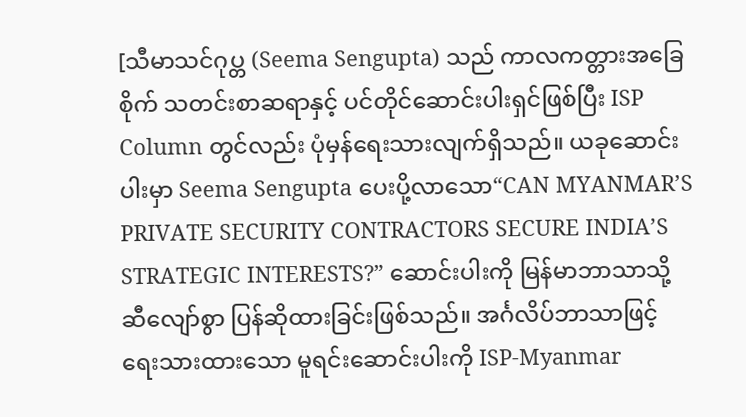[သီမာသင်ဂုပ္တ (Seema Sengupta) သည် ကာလကတ္တားအခြေစိုက် သတင်းစာဆရာနှင့် ပင်တိုင်ဆောင်းပါးရှင်ဖြစ်ပြီး ISP Column တွင်လည်း ပုံမှန်ရေးသားလျက်ရှိသည်။ ယခုဆောင်းပါးမှာ Seema Sengupta ပေးပို့လာသော“CAN MYANMAR’S PRIVATE SECURITY CONTRACTORS SECURE INDIA’S STRATEGIC INTERESTS?” ဆောင်းပါးကို မြန်မာဘာသာသို့ ဆီလျော်စွာ ပြန်ဆိုထားခြင်းဖြစ်သည်။ အင်္ဂလိပ်ဘာသာဖြင့် ရေးသားထားသော မူရင်းဆောင်းပါးကို ISP-Myanmar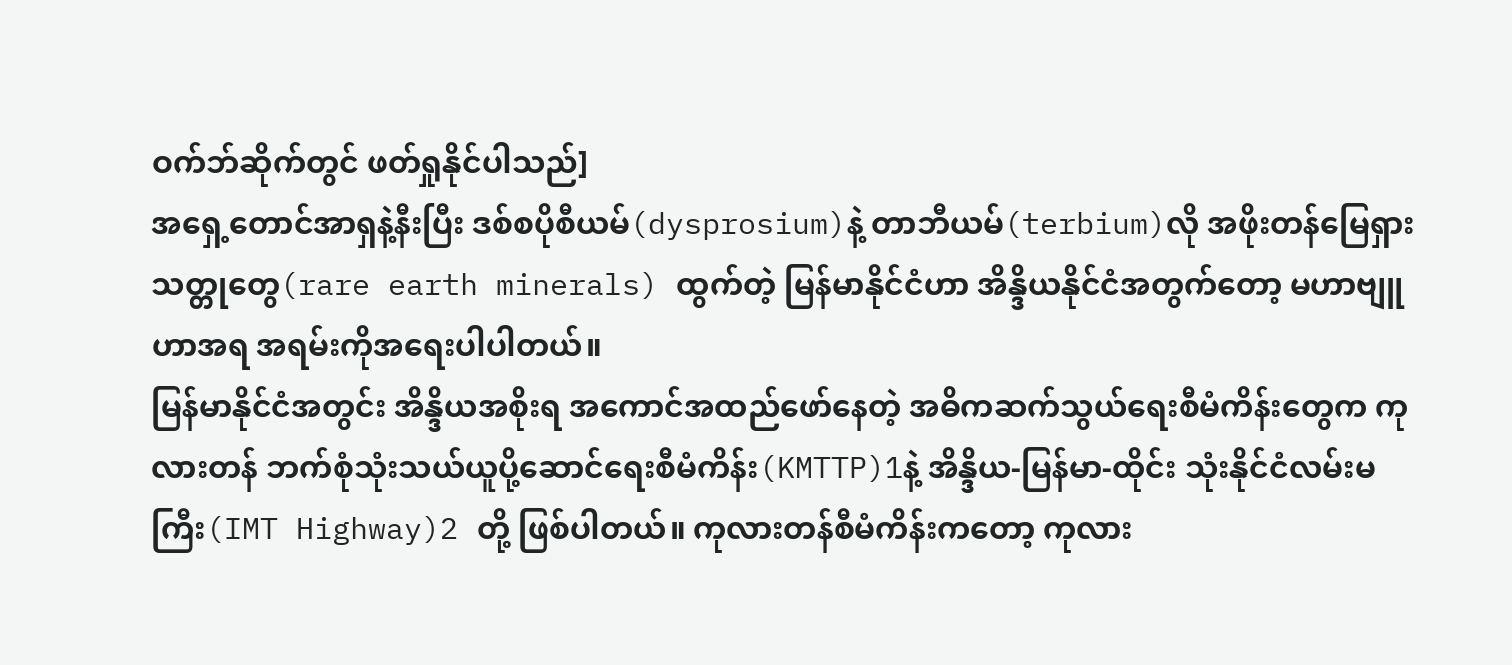ဝက်ဘ်ဆိုက်တွင် ဖတ်ရှုနိုင်ပါသည်]
အရှေ့တောင်အာရှနဲ့နီးပြီး ဒစ်စပိုစီယမ်(dysprosium)နဲ့ တာဘီယမ်(terbium)လို အဖိုးတန်မြေရှားသတ္တုတွေ(rare earth minerals) ထွက်တဲ့ မြန်မာနိုင်ငံဟာ အိန္ဒိယနိုင်ငံအတွက်တော့ မဟာဗျူဟာအရ အရမ်းကိုအရေးပါပါတယ်။
မြန်မာနိုင်ငံအတွင်း အိန္ဒိယအစိုးရ အကောင်အထည်ဖော်နေတဲ့ အဓိကဆက်သွယ်ရေးစီမံကိန်းတွေက ကုလားတန် ဘက်စုံသုံးသယ်ယူပို့ဆောင်ရေးစီမံကိန်း(KMTTP)1နဲ့ အိန္ဒိယ-မြန်မာ-ထိုင်း သုံးနိုင်ငံလမ်းမကြီး(IMT Highway)2 တို့ ဖြစ်ပါတယ်။ ကုလားတန်စီမံကိန်းကတော့ ကုလား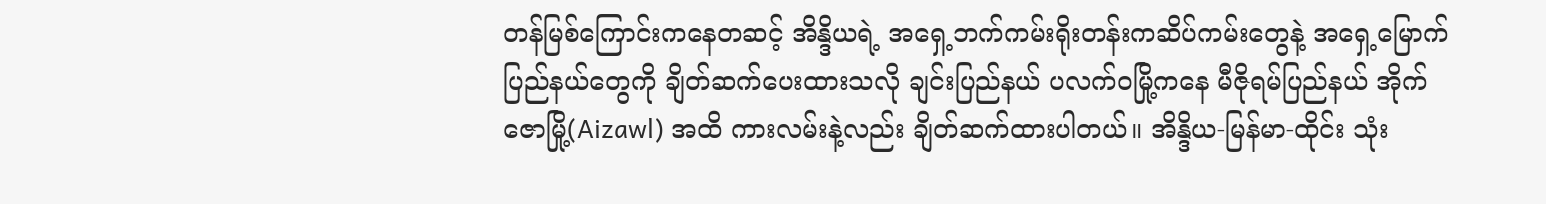တန်မြစ်ကြောင်းကနေတဆင့် အိန္ဒိယရဲ့ အရှေ့ဘက်ကမ်းရိုးတန်းကဆိပ်ကမ်းတွေနဲ့ အရှေ့မြောက်ပြည်နယ်တွေကို ချိတ်ဆက်ပေးထားသလို ချင်းပြည်နယ် ပလက်ဝမြို့ကနေ မီဇိုရမ်ပြည်နယ် အိုက်ဇောမြို့(Aizawl) အထိ ကားလမ်းနဲ့လည်း ချိတ်ဆက်ထားပါတယ်။ အိန္ဒိယ-မြန်မာ-ထိုင်း သုံး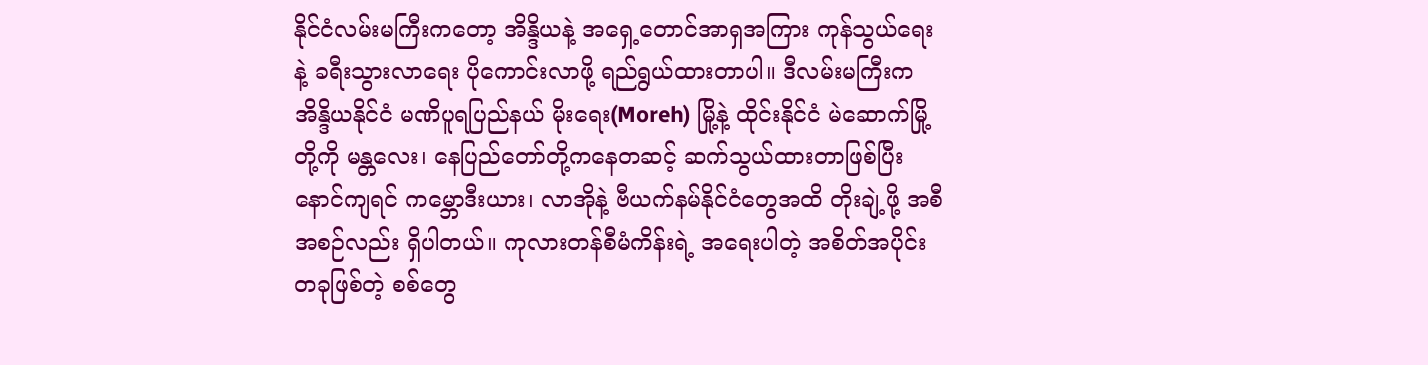နိုင်ငံလမ်းမကြီးကတော့ အိန္ဒိယနဲ့ အရှေ့တောင်အာရှအကြား ကုန်သွယ်ရေးနဲ့ ခရီးသွားလာရေး ပိုကောင်းလာဖို့ ရည်ရွယ်ထားတာပါ။ ဒီလမ်းမကြီးက အိန္ဒိယနိုင်ငံ မဏိပူရပြည်နယ် မိုးရေး(Moreh) မြို့နဲ့ ထိုင်းနိုင်ငံ မဲဆောက်မြို့တို့ကို မန္တလေး၊ နေပြည်တော်တို့ကနေတဆင့် ဆက်သွယ်ထားတာဖြစ်ပြီး နောင်ကျရင် ကမ္ဘောဒီးယား၊ လာအိုနဲ့ ဗီယက်နမ်နိုင်ငံတွေအထိ တိုးချဲ့ဖို့ အစီအစဉ်လည်း ရှိပါတယ်။ ကုလားတန်စီမံကိန်းရဲ့ အရေးပါတဲ့ အစိတ်အပိုင်းတခုဖြစ်တဲ့ စစ်တွေ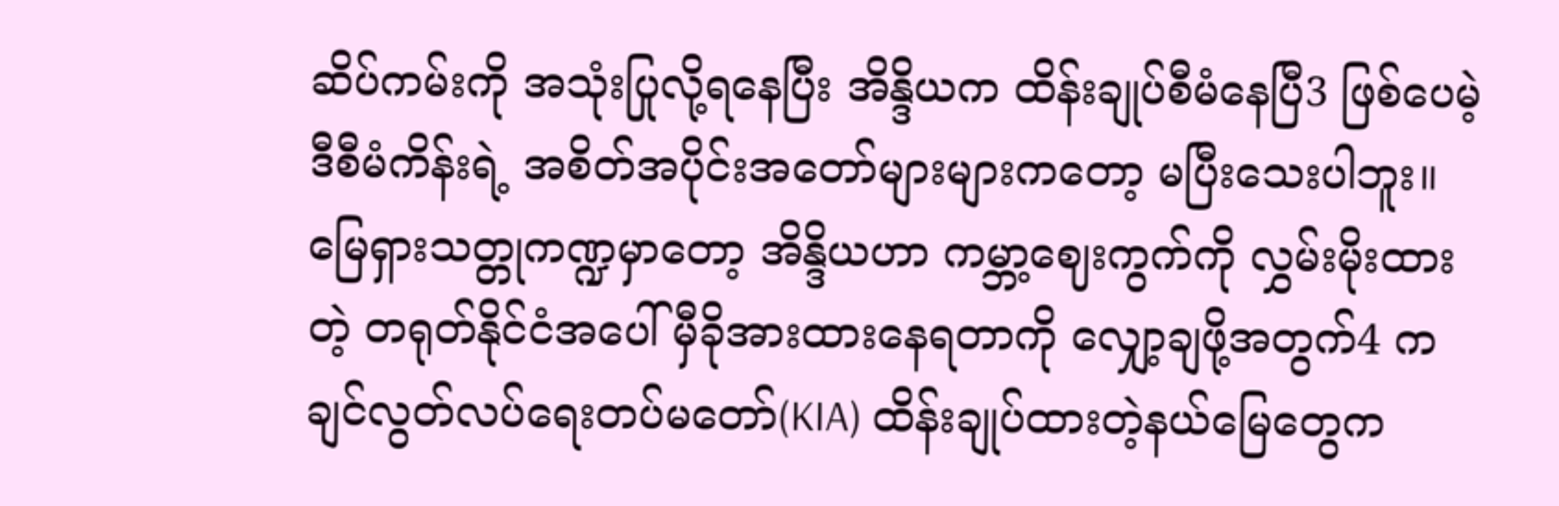ဆိပ်ကမ်းကို အသုံးပြုလို့ရနေပြီး အိန္ဒိယက ထိန်းချုပ်စီမံနေပြီ3 ဖြစ်ပေမဲ့ ဒီစီမံကိန်းရဲ့ အစိတ်အပိုင်းအတော်များများကတော့ မပြီးသေးပါဘူး။
မြေရှားသတ္တုကဏ္ဍမှာတော့ အိန္ဒိယဟာ ကမ္ဘာ့ဈေးကွက်ကို လွှမ်းမိုးထားတဲ့ တရုတ်နိုင်ငံအပေါ် မှီခိုအားထားနေရတာကို လျှော့ချဖို့အတွက်4 ကချင်လွတ်လပ်ရေးတပ်မတော်(KIA) ထိန်းချုပ်ထားတဲ့နယ်မြေတွေက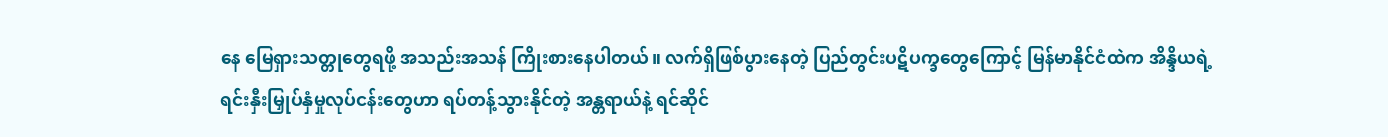နေ မြေရှားသတ္တုတွေရဖို့ အသည်းအသန် ကြိုးစားနေပါတယ်။ လက်ရှိဖြစ်ပွားနေတဲ့ ပြည်တွင်းပဋိပက္ခတွေကြောင့် မြန်မာနိုင်ငံထဲက အိန္ဒိယရဲ့ ရင်းနှီးမြှုပ်နှံမှုလုပ်ငန်းတွေဟာ ရပ်တန့်သွားနိုင်တဲ့ အန္တရာယ်နဲ့ ရင်ဆိုင်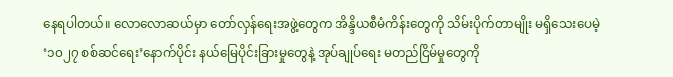နေရပါတယ်။ လောလောဆယ်မှာ တော်လှန်ရေးအဖွဲ့တွေက အိန္ဒိယစီမံကိန်းတွေကို သိမ်းပိုက်တာမျိုး မရှိသေးပေမဲ့ ‘၁၀၂၇ စစ်ဆင်ရေး’နောက်ပိုင်း နယ်မြေပိုင်းခြားမှုတွေနဲ့ အုပ်ချုပ်ရေး မတည်ငြိမ်မှုတွေကို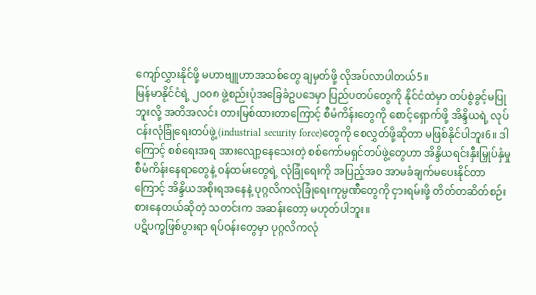ကျော်လွှားနိုင်ဖို့ မဟာဗျူဟာအသစ်တွေ ချမှတ်ဖို့ လိုအပ်လာပါတယ်5။
မြန်မာနိုင်ငံရဲ့ ၂၀၀၈ ဖွဲ့စည်းပုံအခြေခံဥပဒေမှာ ပြည်ပတပ်တွေကို နိုင်ငံထဲမှာ တပ်စွဲခွင့်မပြုဘူးလို့ အတိအလင်း တားမြစ်ထားတာကြောင့် စီမံကိန်းတွေကို စောင့်ရှောက်ဖို့ အိန္ဒိယရဲ့ လုပ်ငန်းလုံခြုံရေးတပ်ဖွဲ့(industrial security force)တွေကို စေလွှတ်ဖို့ဆိုတာ မဖြစ်နိုင်ပါဘူး6။ ဒါကြောင့် စစ်ရေးအရ အားလျော့နေသေးတဲ့ စစ်ကော်မရှင်တပ်ဖွဲ့တွေဟာ အိန္ဒိယရင်းနှီးမြှုပ်နှံမှုစီမံကိန်းနေရာတွေနဲ့ ဝန်ထမ်းတွေရဲ့ လုံခြုံရေးကို အပြည့်အဝ အာမခံချက်မပေးနိုင်တာကြောင့် အိန္ဒိယအစိုးရအနေနဲ့ ပုဂ္ဂလိကလုံခြုံရေးကုမ္ပဏီတွေကို ငှားရမ်းဖို့ တိတ်တဆိတ်စဉ်းစားနေတယ်ဆိုတဲ့ သတင်းက အဆန်းတော့ မဟုတ်ပါဘူး။
ပဋိပက္ခဖြစ်ပွားရာ ရပ်ဝန်းတွေမှာ ပုဂ္ဂလိကလုံ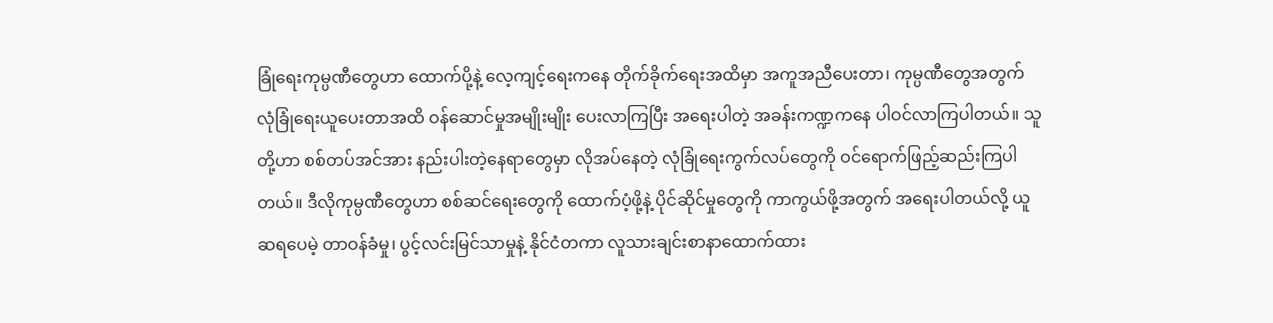ခြုံရေးကုမ္ပဏီတွေဟာ ထောက်ပို့နဲ့ လေ့ကျင့်ရေးကနေ တိုက်ခိုက်ရေးအထိမှာ အကူအညီပေးတာ၊ ကုမ္ပဏီတွေအတွက် လုံခြုံရေးယူပေးတာအထိ ဝန်ဆောင်မှုအမျိုးမျိုး ပေးလာကြပြီး အရေးပါတဲ့ အခန်းကဏ္ဍကနေ ပါဝင်လာကြပါတယ်။ သူတို့ဟာ စစ်တပ်အင်အား နည်းပါးတဲ့နေရာတွေမှာ လိုအပ်နေတဲ့ လုံခြုံရေးကွက်လပ်တွေကို ဝင်ရောက်ဖြည့်ဆည်းကြပါတယ်။ ဒီလိုကုမ္ပဏီတွေဟာ စစ်ဆင်ရေးတွေကို ထောက်ပံ့ဖို့နဲ့ ပိုင်ဆိုင်မှုတွေကို ကာကွယ်ဖို့အတွက် အရေးပါတယ်လို့ ယူဆရပေမဲ့ တာဝန်ခံမှု၊ ပွင့်လင်းမြင်သာမှုနဲ့ နိုင်ငံတကာ လူသားချင်းစာနာထောက်ထား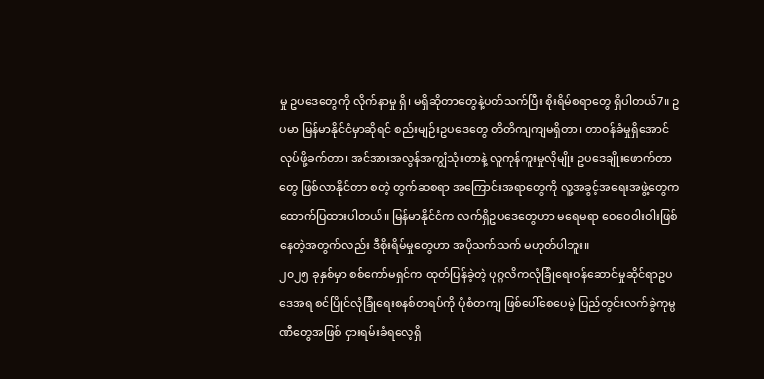မှု ဥပဒေတွေကို လိုက်နာမှု ရှိ၊ မရှိဆိုတာတွေနဲ့ပတ်သက်ပြီး စိုးရိမ်စရာတွေ ရှိပါတယ်7။ ဥပမာ မြန်မာနိုင်ငံမှာဆိုရင် စည်းမျဉ်းဥပဒေတွေ တိတိကျကျမရှိတာ၊ တာဝန်ခံမှုရှိအောင် လုပ်ဖို့ခက်တာ၊ အင်အားအလွန်အကျွံသုံးတာနဲ့ လူကုန်ကူးမှုလိုမျိုး ဥပဒေချိုးဖောက်တာတွေ ဖြစ်လာနိုင်တာ စတဲ့ တွက်ဆစရာ အကြောင်းအရာတွေကို လူ့အခွင့်အရေးအဖွဲ့တွေက ထောက်ပြထားပါတယ်။ မြန်မာနိုင်ငံက လက်ရှိဥပဒေတွေဟာ မရေမရာ ဝေဝေဝါးဝါးဖြစ်နေတဲ့အတွက်လည်း ဒီစိုးရိမ်မှုတွေဟာ အပိုသက်သက် မဟုတ်ပါဘူး။
၂၀၂၅ ခုနှစ်မှာ စစ်ကော်မရှင်က ထုတ်ပြန်ခဲ့တဲ့ ပုဂ္ဂလိကလုံခြုံရေးဝန်ဆောင်မှုဆိုင်ရာဥပဒေအရ စင်ပြိုင်လုံခြုံရေးစနစ်တရပ်ကို ပုံစံတကျ ဖြစ်ပေါ်စေပေမဲ့ ပြည်တွင်းလက်ခွဲကုမ္ပဏီတွေအဖြစ် ငှားရမ်းခံရလေ့ရှိ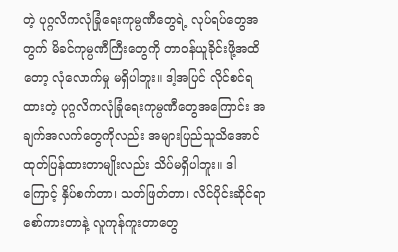တဲ့ ပုဂ္ဂလိကလုံခြုံရေးကုမ္ပဏီတွေရဲ့ လုပ်ရပ်တွေအတွက် မိခင်ကုမ္ပဏီကြီးတွေကို တာဝန်ယူခိုင်းဖို့အထိတော့ လုံလောက်မှု မရှိပါဘူး။ ဒါ့အပြင် လိုင်စင်ရထားတဲ့ ပုဂ္ဂလိကလုံခြုံရေးကုမ္ပဏီတွေအကြောင်း အချက်အလက်တွေကိုလည်း အများပြည်သူသိအောင် ထုတ်ပြန်ထားတာမျိုးလည်း သိပ်မရှိပါဘူး။ ဒါကြောင့် နှိပ်စက်တာ၊ သတ်ဖြတ်တာ၊ လိင်ပိုင်းဆိုင်ရာ စော်ကားတာနဲ့ လူကုန်ကူးတာတွေ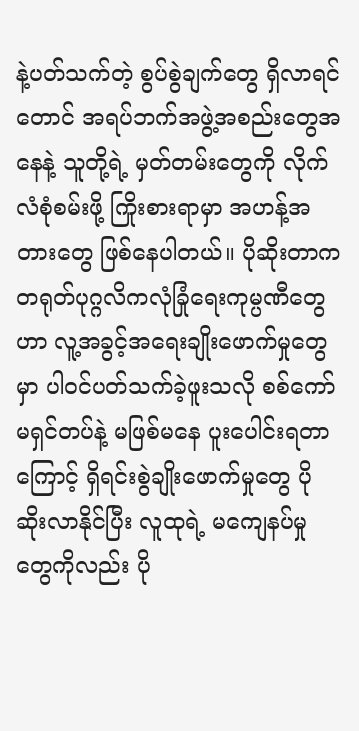နဲ့ပတ်သက်တဲ့ စွပ်စွဲချက်တွေ ရှိလာရင်တောင် အရပ်ဘက်အဖွဲ့အစည်းတွေအနေနဲ့ သူတို့ရဲ့ မှတ်တမ်းတွေကို လိုက်လံစုံစမ်းဖို့ ကြိုးစားရာမှာ အဟန့်အတားတွေ ဖြစ်နေပါတယ်။ ပိုဆိုးတာက တရုတ်ပုဂ္ဂလိကလုံခြုံရေးကုမ္ပဏီတွေဟာ လူ့အခွင့်အရေးချိုးဖောက်မှုတွေမှာ ပါဝင်ပတ်သက်ခဲ့ဖူးသလို စစ်ကော်မရှင်တပ်နဲ့ မဖြစ်မနေ ပူးပေါင်းရတာကြောင့် ရှိရင်းစွဲချိုးဖောက်မှုတွေ ပိုဆိုးလာနိုင်ပြီး လူထုရဲ့ မကျေနပ်မှုတွေကိုလည်း ပို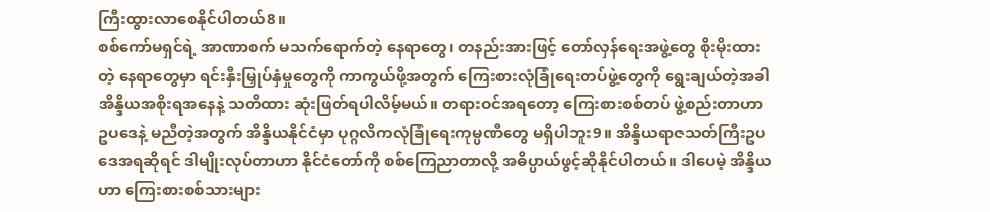ကြီးထွားလာစေနိုင်ပါတယ်8။
စစ်ကော်မရှင်ရဲ့ အာဏာစက် မသက်ရောက်တဲ့ နေရာတွေ၊ တနည်းအားဖြင့် တော်လှန်ရေးအဖွဲ့တွေ စိုးမိုးထားတဲ့ နေရာတွေမှာ ရင်းနှီးမြှုပ်နှံမှုတွေကို ကာကွယ်ဖို့အတွက် ကြေးစားလုံခြုံရေးတပ်ဖွဲ့တွေကို ရွေးချယ်တဲ့အခါ အိန္ဒိယအစိုးရအနေနဲ့ သတိထား ဆုံးဖြတ်ရပါလိမ့်မယ်။ တရားဝင်အရတော့ ကြေးစားစစ်တပ် ဖွဲ့စည်းတာဟာ ဥပဒေနဲ့ မညီတဲ့အတွက် အိန္ဒိယနိုင်ငံမှာ ပုဂ္ဂလိကလုံခြုံရေးကုမ္ပဏီတွေ မရှိပါဘူး9။ အိန္ဒိယရာဇသတ်ကြီးဥပဒေအရဆိုရင် ဒါမျိုးလုပ်တာဟာ နိုင်ငံတော်ကို စစ်ကြေညာတာလို့ အဓိပ္ပာယ်ဖွင့်ဆိုနိုင်ပါတယ်။ ဒါပေမဲ့ အိန္ဒိယဟာ ကြေးစားစစ်သားများ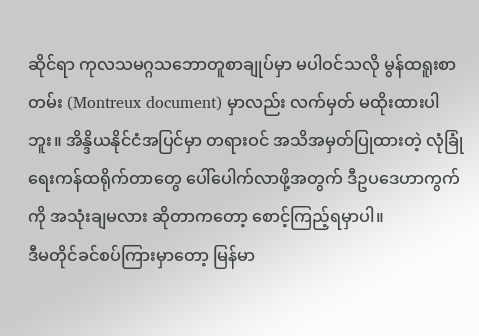ဆိုင်ရာ ကုလသမဂ္ဂသဘောတူစာချုပ်မှာ မပါဝင်သလို မွန်ထရူးစာတမ်း (Montreux document) မှာလည်း လက်မှတ် မထိုးထားပါဘူး။ အိန္ဒိယနိုင်ငံအပြင်မှာ တရားဝင် အသိအမှတ်ပြုထားတဲ့ လုံခြုံရေးကန်ထရိုက်တာတွေ ပေါ်ပေါက်လာဖို့အတွက် ဒီဥပဒေဟာကွက်ကို အသုံးချမလား ဆိုတာကတော့ စောင့်ကြည့်ရမှာပါ။
ဒီမတိုင်ခင်စပ်ကြားမှာတော့ မြန်မာ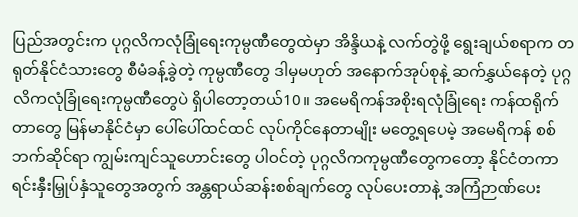ပြည်အတွင်းက ပုဂ္ဂလိကလုံခြုံရေးကုမ္ပဏီတွေထဲမှာ အိန္ဒိယနဲ့ လက်တွဲဖို့ ရွေးချယ်စရာက တရုတ်နိုင်ငံသားတွေ စီမံခန့်ခွဲတဲ့ ကုမ္ပဏီတွေ ဒါမှမဟုတ် အနောက်အုပ်စုနဲ့ ဆက်နွှယ်နေတဲ့ ပုဂ္ဂလိကလုံခြုံရေးကုမ္ပဏီတွေပဲ ရှိပါတော့တယ်10။ အမေရိကန်အစိုးရလုံခြုံရေး ကန်ထရိုက်တာတွေ မြန်မာနိုင်ငံမှာ ပေါ်ပေါ်ထင်ထင် လုပ်ကိုင်နေတာမျိုး မတွေ့ရပေမဲ့ အမေရိကန် စစ်ဘက်ဆိုင်ရာ ကျွမ်းကျင်သူဟောင်းတွေ ပါဝင်တဲ့ ပုဂ္ဂလိကကုမ္ပဏီတွေကတော့ နိုင်ငံတကာ ရင်းနှီးမြှုပ်နှံသူတွေအတွက် အန္တရာယ်ဆန်းစစ်ချက်တွေ လုပ်ပေးတာနဲ့ အကြံဉာဏ်ပေး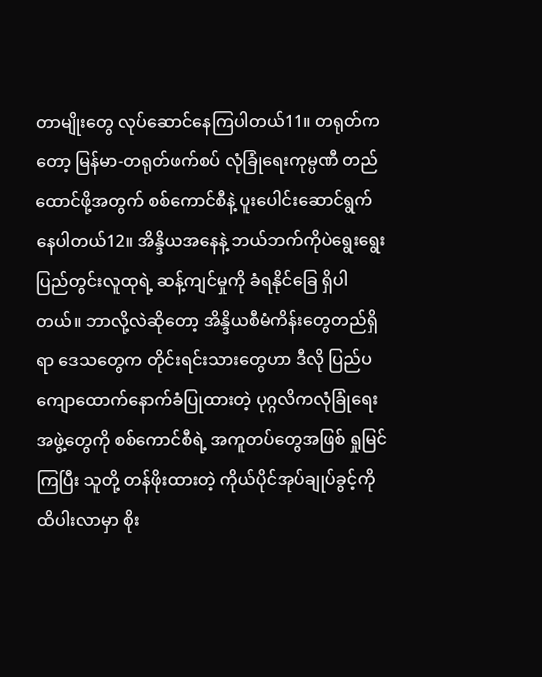တာမျိုးတွေ လုပ်ဆောင်နေကြပါတယ်11။ တရုတ်ကတော့ မြန်မာ-တရုတ်ဖက်စပ် လုံခြုံရေးကုမ္ပဏီ တည်ထောင်ဖို့အတွက် စစ်ကောင်စီနဲ့ ပူးပေါင်းဆောင်ရွက်နေပါတယ်12။ အိန္ဒိယအနေနဲ့ ဘယ်ဘက်ကိုပဲရွေးရွေး ပြည်တွင်းလူထုရဲ့ ဆန့်ကျင်မှုကို ခံရနိုင်ခြေ ရှိပါတယ်။ ဘာလို့လဲဆိုတော့ အိန္ဒိယစီမံကိန်းတွေတည်ရှိရာ ဒေသတွေက တိုင်းရင်းသားတွေဟာ ဒီလို ပြည်ပကျောထောက်နောက်ခံပြုထားတဲ့ ပုဂ္ဂလိကလုံခြုံရေးအဖွဲ့တွေကို စစ်ကောင်စီရဲ့ အကူတပ်တွေအဖြစ် ရှုမြင်ကြပြီး သူတို့ တန်ဖိုးထားတဲ့ ကိုယ်ပိုင်အုပ်ချုပ်ခွင့်ကို ထိပါးလာမှာ စိုး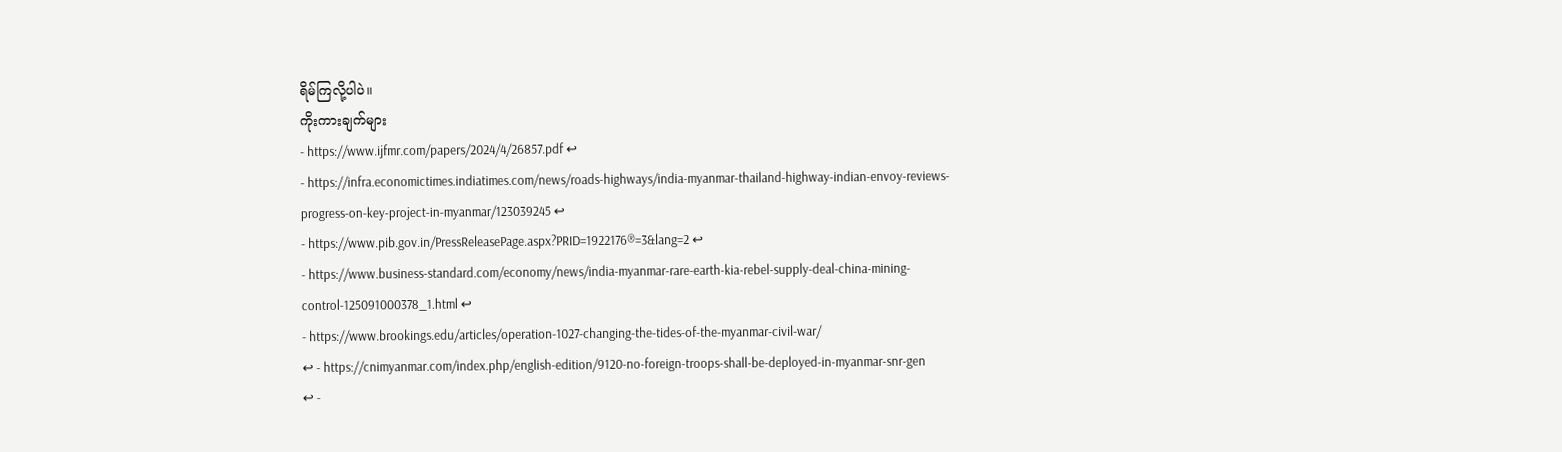ရိမ်ကြလို့ပါပဲ။
ကိုးကားချက်များ
- https://www.ijfmr.com/papers/2024/4/26857.pdf ↩
- https://infra.economictimes.indiatimes.com/news/roads-highways/india-myanmar-thailand-highway-indian-envoy-reviews-progress-on-key-project-in-myanmar/123039245 ↩
- https://www.pib.gov.in/PressReleasePage.aspx?PRID=1922176®=3&lang=2 ↩
- https://www.business-standard.com/economy/news/india-myanmar-rare-earth-kia-rebel-supply-deal-china-mining-control-125091000378_1.html ↩
- https://www.brookings.edu/articles/operation-1027-changing-the-tides-of-the-myanmar-civil-war/
↩ - https://cnimyanmar.com/index.php/english-edition/9120-no-foreign-troops-shall-be-deployed-in-myanmar-snr-gen
↩ -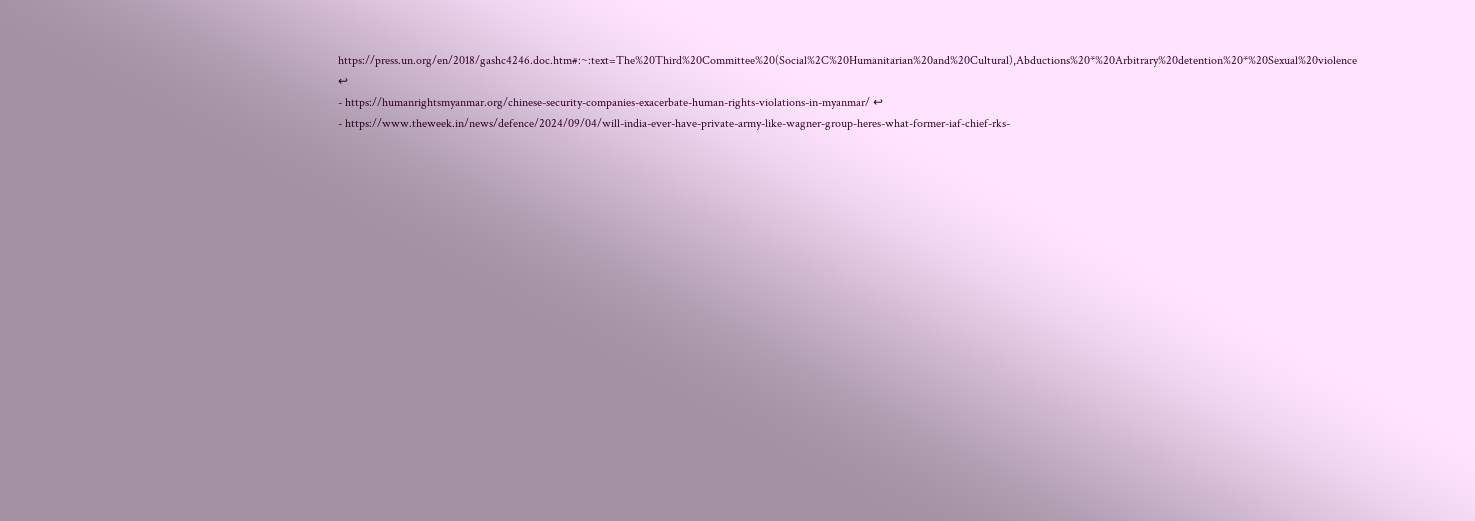https://press.un.org/en/2018/gashc4246.doc.htm#:~:text=The%20Third%20Committee%20(Social%2C%20Humanitarian%20and%20Cultural),Abductions%20*%20Arbitrary%20detention%20*%20Sexual%20violence ↩
- https://humanrightsmyanmar.org/chinese-security-companies-exacerbate-human-rights-violations-in-myanmar/ ↩
- https://www.theweek.in/news/defence/2024/09/04/will-india-ever-have-private-army-like-wagner-group-heres-what-former-iaf-chief-rks-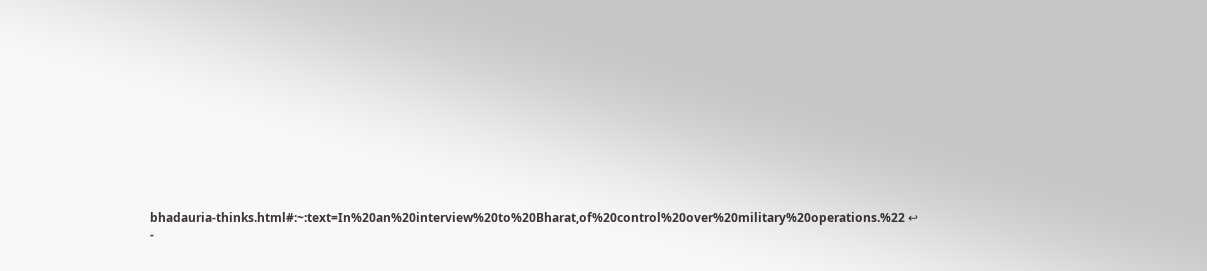bhadauria-thinks.html#:~:text=In%20an%20interview%20to%20Bharat,of%20control%20over%20military%20operations.%22 ↩
-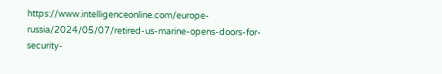https://www.intelligenceonline.com/europe-russia/2024/05/07/retired-us-marine-opens-doors-for-security-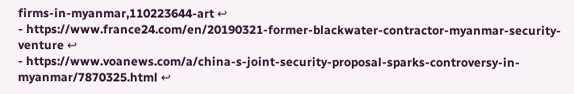firms-in-myanmar,110223644-art ↩
- https://www.france24.com/en/20190321-former-blackwater-contractor-myanmar-security-venture ↩
- https://www.voanews.com/a/china-s-joint-security-proposal-sparks-controversy-in-myanmar/7870325.html ↩